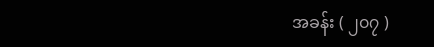အခန်း ( ၂၀၇ )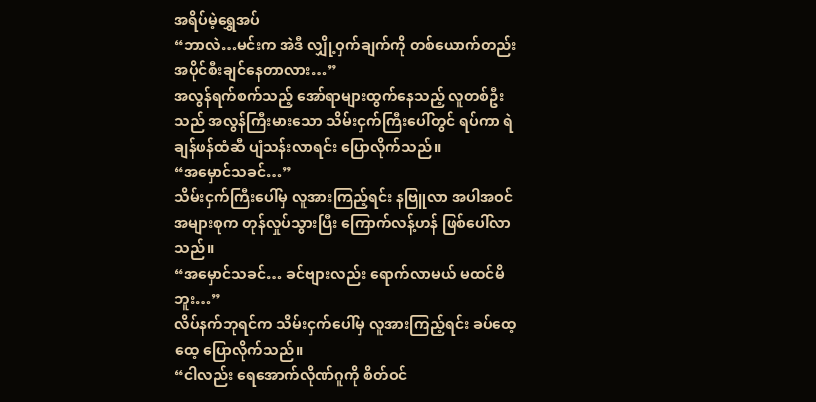အရိပ်မဲ့ရွှေအပ်
“ဘာလဲ…မင်းက အဲဒီ လျှို့ဝှက်ချက်ကို တစ်ယောက်တည်း အပိုင်စီးချင်နေတာလား…”
အလွန်ရက်စက်သည့် အော်ရာများထွက်နေသည့် လူတစ်ဦးသည် အလွန်ကြီးမားသော သိမ်းငှက်ကြီးပေါ်တွင် ရပ်ကာ ရဲချန်ဖန်ထံဆီ ပျံသန်းလာရင်း ပြောလိုက်သည်။
“အမှောင်သခင်…”
သိမ်းငှက်ကြီးပေါ်မှ လူအားကြည့်ရင်း နဗြူလာ အပါအဝင်အများစုက တုန်လှုပ်သွားပြီး ကြောက်လန့်ဟန် ဖြစ်ပေါ်လာသည်။
“အမှောင်သခင်… ခင်ဗျားလည်း ရောက်လာမယ် မထင်မိဘူး…”
လိပ်နက်ဘုရင်က သိမ်းငှက်ပေါ်မှ လူအားကြည့်ရင်း ခပ်ထေ့ထေ့ ပြောလိုက်သည်။
“ငါလည်း ရေအောက်လိုဏ်ဂူကို စိတ်ဝင်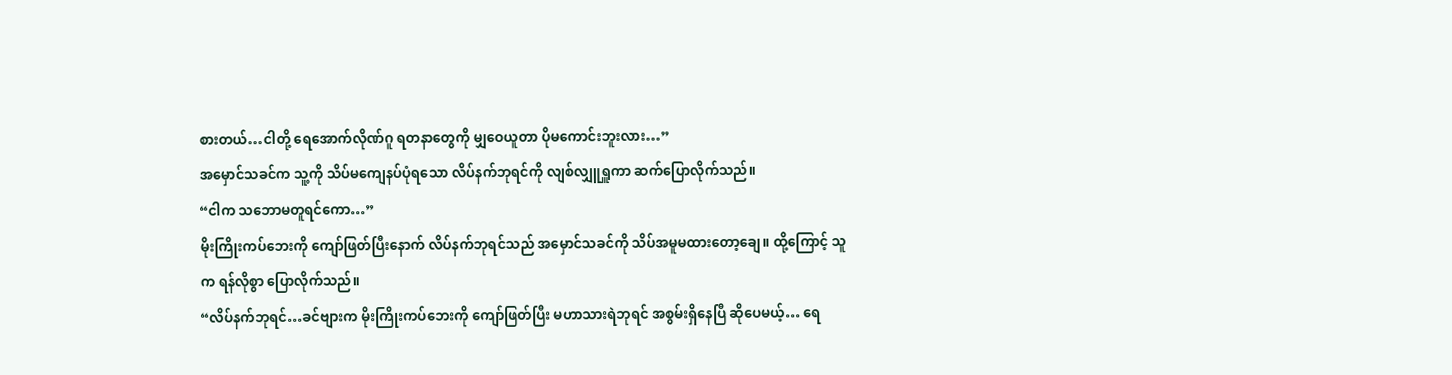စားတယ်…ငါတို့ ရေအောက်လိုဏ်ဂူ ရတနာတွေကို မျှဝေယူတာ ပိုမကောင်းဘူးလား…”
အမှောင်သခင်က သူ့ကို သိပ်မကျေနပ်ပုံရသော လိပ်နက်ဘုရင်ကို လျစ်လျှူရှူကာ ဆက်ပြောလိုက်သည်။
“ငါက သဘောမတူရင်ကော…”
မိုးကြိုးကပ်ဘေးကို ကျော်ဖြတ်ပြီးနောက် လိပ်နက်ဘုရင်သည် အမှောင်သခင်ကို သိပ်အမူမထားတော့ချေ။ ထို့ကြောင့် သူက ရန်လိုစွာ ပြောလိုက်သည်။
“လိပ်နက်ဘုရင်…ခင်ဗျားက မိုးကြိုးကပ်ဘေးကို ကျော်ဖြတ်ပြီး မဟာသားရဲဘုရင် အစွမ်းရှိနေပြီ ဆိုပေမယ့်… ရေ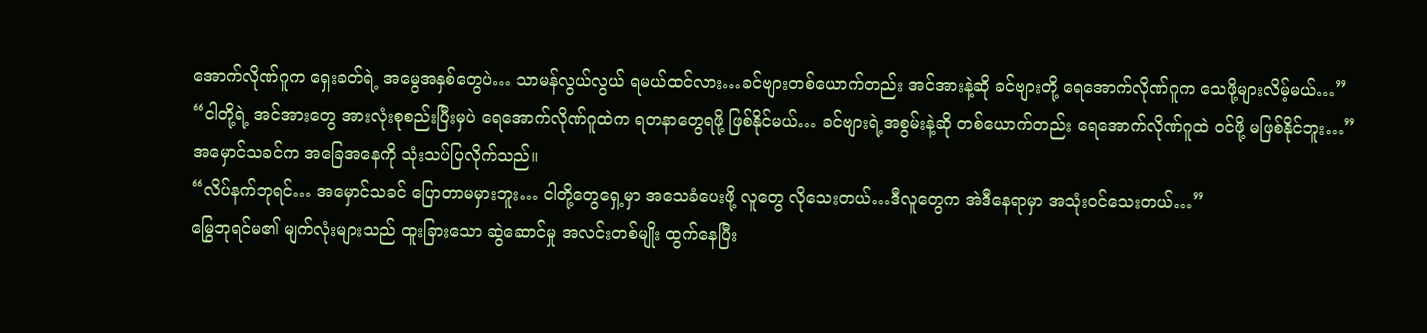အောက်လိုဏ်ဂူက ရှေးခတ်ရဲ့ အမွေအနှစ်တွေပဲ… သာမန်လွယ်လွယ် ရမယ်ထင်လား…ခင်ဗျားတစ်ယောက်တည်း အင်အားနဲ့ဆို ခင်ဗျားတို့ ရေအောက်လိုဏ်ဂူက သေဖို့များလိမ့်မယ်…”
“ငါတို့ရဲ့ အင်အားတွေ အားလုံးစုစည်းပြီးမှပဲ ရေအောက်လိုဏ်ဂူထဲက ရတနာတွေရဖို့ ဖြစ်နိုင်မယ်… ခင်ဗျားရဲ့အစွမ်းနဲ့ဆို တစ်ယောက်တည်း ရေအောက်လိုဏ်ဂူထဲ ဝင်ဖို့ မဖြစ်နိုင်ဘူး…”
အမှောင်သခင်က အခြေအနေကို သုံးသပ်ပြလိုက်သည်။
“လိပ်နက်ဘုရင်… အမှောင်သခင် ပြောတာမမှားဘူး… ငါတို့တွေရှေ့မှာ အသေခံပေးဖို့ လူတွေ လိုသေးတယ်…ဒီလူတွေက အဲဒီနေရာမှာ အသုံးဝင်သေးတယ်…”
မြွေဘုရင်မ၏ မျက်လုံးများသည် ထူးခြားသော ဆွဲဆောင်မှု အလင်းတစ်မျိုး ထွက်နေပြီး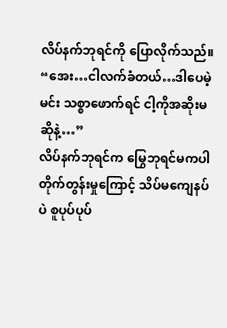လိပ်နက်ဘုရင်ကို ပြောလိုက်သည်။
“အေး…ငါလက်ခံတယ်…ဒါပေမဲ့ မင်း သစ္စာဖောက်ရင် ငါ့ကိုအဆိုးမဆိုနဲ့…”
လိပ်နက်ဘုရင်က မြွေဘုရင်မကပါ တိုက်တွန်းမှုကြောင့် သိပ်မကျေနပ်ပဲ စူပုပ်ပုပ်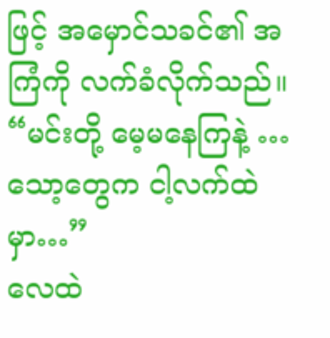ဖြင့် အမှောင်သခင်၏ အကြံကို လက်ခံလိုက်သည်။
“မင်းတို့ မေ့မနေကြနဲ့ …သော့တွေက ငါ့လက်ထဲမှာ…”
လေထဲ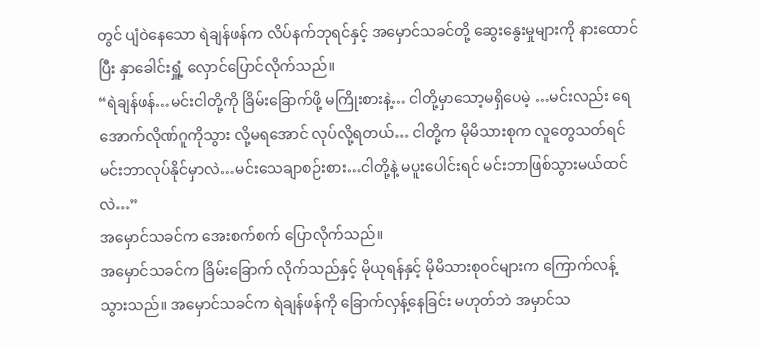တွင် ပျံဝဲနေသော ရဲချန်ဖန်က လိပ်နက်ဘုရင်နှင့် အမှောင်သခင်တို့ ဆွေးနွေးမှုများကို နားထောင်ပြီး နှာခေါင်းရှူံ့ လှောင်ပြောင်လိုက်သည်။
“ရဲချန်ဖန်…မင်းငါတို့ကို ခြိမ်းခြောက်ဖို့ မကြိုးစားနဲ့… ငါတို့မှာသော့မရှိပေမဲ့ …မင်းလည်း ရေအောက်လိုဏ်ဂူကိုသွား လို့မရအောင် လုပ်လို့ရတယ်… ငါတို့က မိုမိသားစုက လူတွေသတ်ရင် မင်းဘာလုပ်နိုင်မှာလဲ…မင်းသေချာစဉ်းစား…ငါတို့နဲ့ မပူးပေါင်းရင် မင်းဘာဖြစ်သွားမယ်ထင်လဲ…”
အမှောင်သခင်က အေးစက်စက် ပြောလိုက်သည်။
အမှောင်သခင်က ခြိမ်းခြောက် လိုက်သည်နှင့် မိုယုရန်နှင့် မိုမိသားစုဝင်များက ကြောက်လန့်သွားသည်။ အမှောင်သခင်က ရဲချန်ဖန်ကို ခြောက်လှန့်နေခြင်း မဟုတ်ဘဲ အမှာင်သ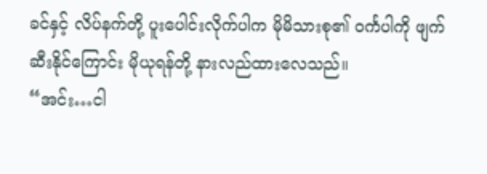ခင်နှင့် လိပ်နက်တို့ ပူးပေါင်းလိုက်ပါက မိုမိသားစု၏ ဝင်္ကပါကို ဖျက်ဆီးနိုင်ကြောင်း မိုယုရန်တို့ နားလည်ထားလေသည်။
“အင်း…ငါ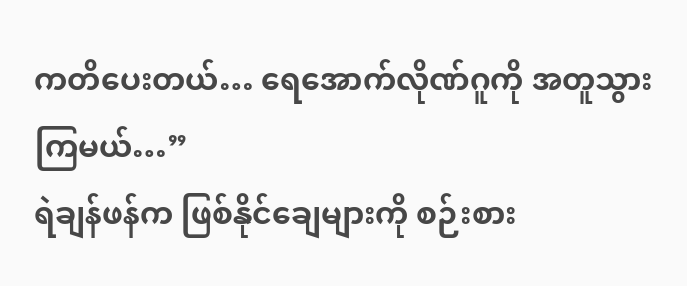ကတိပေးတယ်… ရေအောက်လိုဏ်ဂူကို အတူသွားကြမယ်…”
ရဲချန်ဖန်က ဖြစ်နိုင်ချေများကို စဉ်းစား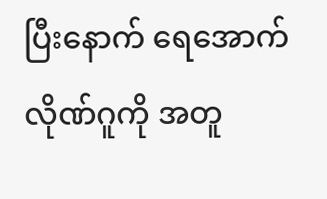ပြီးနောက် ရေအောက်လိုဏ်ဂူကို အတူ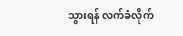သွားရန် လက်ခံလိုက်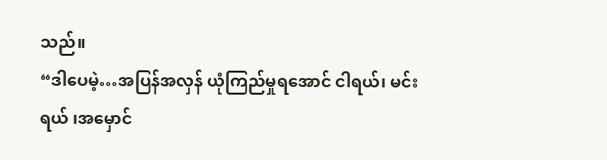သည်။
“ဒါပေမဲ့…အပြန်အလှန် ယုံကြည်မှုရအောင် ငါရယ်၊ မင်းရယ် ၊အမှောင်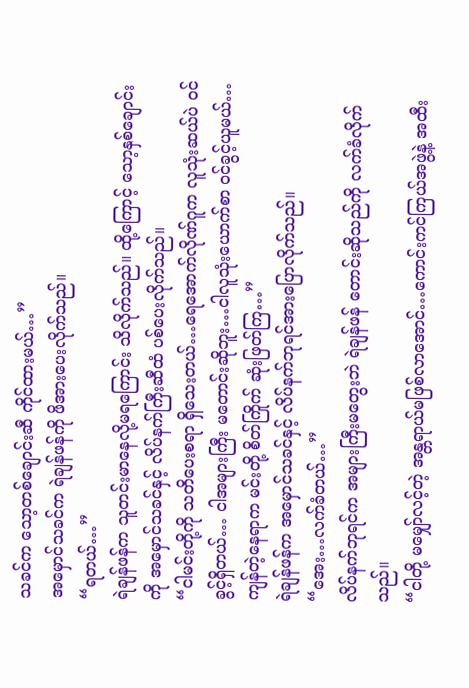သခင်က သော့တစ်ချောင်းဆီ ကိုင်ထားမယ်…”
အမှောင်သခင်က ရဲချန်ဖန်ကို ဖိအားပေးလိုက်သည်။
“ရတယ်…”
ရဲချန်ဖန်က သူတင်းမာနေလို့မရကြောင်း သိလိုက်သည်။ ထို့ကြောင့် သော့နှစ်ချောင်းကို အမှောင်သခင်နှင့် လိပ်နက်ကြီးဆီထံ ပစ်ပေးလိုက်သည်။
“ငါမင်းတို့ကို သတိပေးစရာ ရှိသေးတယ်…ရေအောက်လိုဏ်ဂူက လူသုံးဆယ်ပဲ ဝင်ခွင့်ရှိတယ်… ငါအများကြီး မတောင်းဆိုဘူး…ငါလူသုံးယောက်စာ ဝင်ခွင့်ယူမယ်…ကျန်တဲ့နေရာက မင်းတို့ စိတ်ကြိုက် ဆုံးဖြတ်ကြ…”
ရဲချန်ဖန်က အမှောင်သခင်နှင့် လိပ်နက်ဘုရင်အားပြောလိုက်သည်။
“အေး…လက်ခံတယ်…”
လိပ်နက်ဘုရင်က အများကြီးမတွေးဘဲ ရဲချန်ဖန် တောင်းဆိုသည်ကို လက်ခံလိုက်သည်။
“ငါတို့ မမျှော်လင့်တဲ့ အန္တရာယ်မဖြစ်လာအောင်…ကောင်းကင်ကြယ်အဖွဲ့နဲ့ အထီး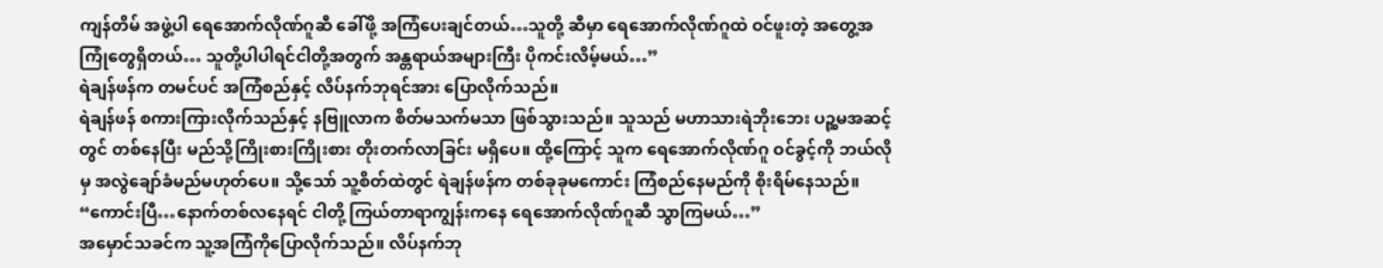ကျန်တိမ် အဖွဲ့ပါ ရေအောက်လိုဏ်ဂူဆီ ခေါ်ဖို့ အကြံပေးချင်တယ်…သူတို့ ဆီမှာ ရေအောက်လိုဏ်ဂူထဲ ဝင်ဖူးတဲ့ အတွေ့အကြုံတွေရှိတယ်… သူတို့ပါပါရင်ငါတို့အတွက် အန္တရာယ်အများကြီး ပိုကင်းလိမ့်မယ်…”
ရဲချန်ဖန်က တမင်ပင် အကြံစည်နှင့် လိပ်နက်ဘုရင်အား ပြောလိုက်သည်။
ရဲချန်ဖန် စကားကြားလိုက်သည်နှင့် နဗြူလာက စိတ်မသက်မသာ ဖြစ်သွားသည်။ သူသည် မဟာသားရဲဘိုးဘေး ပဉ္ဆမအဆင့်တွင် တစ်နေပြီး မည်သို့ကြိုးစားကြိုးစား တိုးတက်လာခြင်း မရှိပေ။ ထို့ကြောင့် သူက ရေအောက်လိုဏ်ဂူ ဝင်ခွင့်ကို ဘယ်လိုမှ အလွဲချော်ခံမည်မဟုတ်ပေ။ သို့သော် သူ့စိတ်ထဲတွင် ရဲချန်ဖန်က တစ်ခုခုမကောင်း ကြံစည်နေမည်ကို စိုးရိမ်နေသည်။
“ကောင်းပြီ…နောက်တစ်လနေရင် ငါတို့ ကြယ်တာရာကျွန်းကနေ ရေအောက်လိုဏ်ဂူဆီ သွာကြမယ်…”
အမှောင်သခင်က သူ့အကြံကိုပြောလိုက်သည်။ လိပ်နက်ဘု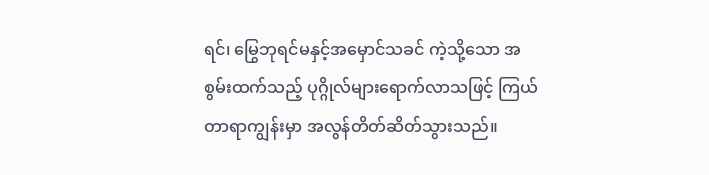ရင်၊ မြွေဘုရင်မနှင့်အမှောင်သခင် ကဲ့သို့သော အစွမ်းထက်သည့် ပုဂ္ဂိုလ်များရောက်လာသဖြင့် ကြယ်တာရာကျွန်းမှာ အလွန်တိတ်ဆိတ်သွားသည်။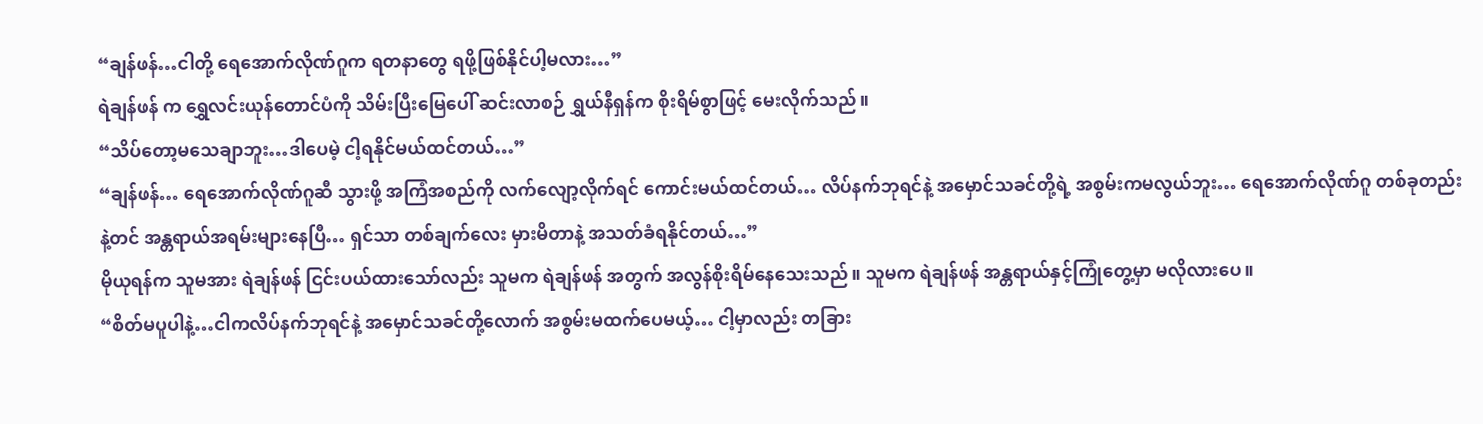“ချန်ဖန်…ငါတို့ ရေအောက်လိုဏ်ဂူက ရတနာတွေ ရဖို့ဖြစ်နိုင်ပါ့မလား…”
ရဲချန်ဖန် က ရွှေလင်းယုန်တောင်ပံကို သိမ်းပြီးမြေပေါ် ဆင်းလာစဉ် ရွှယ်နီရှန်က စိုးရိမ်စွာဖြင့် မေးလိုက်သည်။
“သိပ်တော့မသေချာဘူး…ဒါပေမဲ့ ငါ့ရနိုင်မယ်ထင်တယ်…”
“ချန်ဖန်… ရေအောက်လိုဏ်ဂူဆီ သွားဖို့ အကြံအစည်ကို လက်လျော့လိုက်ရင် ကောင်းမယ်ထင်တယ်… လိပ်နက်ဘုရင်နဲ့ အမှောင်သခင်တို့ရဲ့ အစွမ်းကမလွယ်ဘူး… ရေအောက်လိုဏ်ဂူ တစ်ခုတည်းနဲ့တင် အန္တရာယ်အရမ်းများနေပြီ… ရှင်သာ တစ်ချက်လေး မှားမိတာနဲ့ အသတ်ခံရနိုင်တယ်…”
မိုယုရန်က သူမအား ရဲချန်ဖန် ငြင်းပယ်ထားသော်လည်း သူမက ရဲချန်ဖန် အတွက် အလွန်စိုးရိမ်နေသေးသည်။ သူမက ရဲချန်ဖန် အန္တရာယ်နှင့်ကြုံတွေ့မှာ မလိုလားပေ။
“စိတ်မပူပါနဲ့…ငါကလိပ်နက်ဘုရင်နဲ့ အမှောင်သခင်တို့လောက် အစွမ်းမထက်ပေမယ့်… ငါ့မှာလည်း တခြား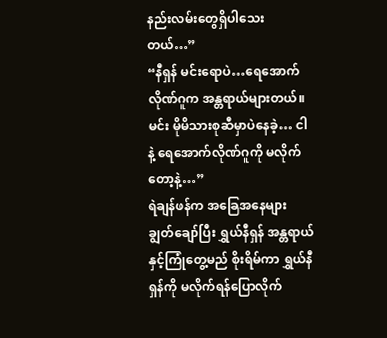နည်းလမ်းတွေရှိပါသေးတယ်…”
“နီရှန် မင်းရောပဲ…ရေအောက် လိုဏ်ဂူက အန္တရာယ်များတယ်။ မင်း မိုမိသားစုဆီမှာပဲနေခဲ့… ငါနဲ့ ရေအောက်လိုဏ်ဂူကို မလိုက်တော့နဲ့…”
ရဲချန်ဖန်က အခြေအနေများ ချွတ်ချော်ပြီး ရွှယ်နီရှန် အန္တရာယ်နှင့်ကြုံတွေ့မည် စိုးရိမ်ကာ ရွှယ်နီရှန်ကို မလိုက်ရန်ပြောလိုက်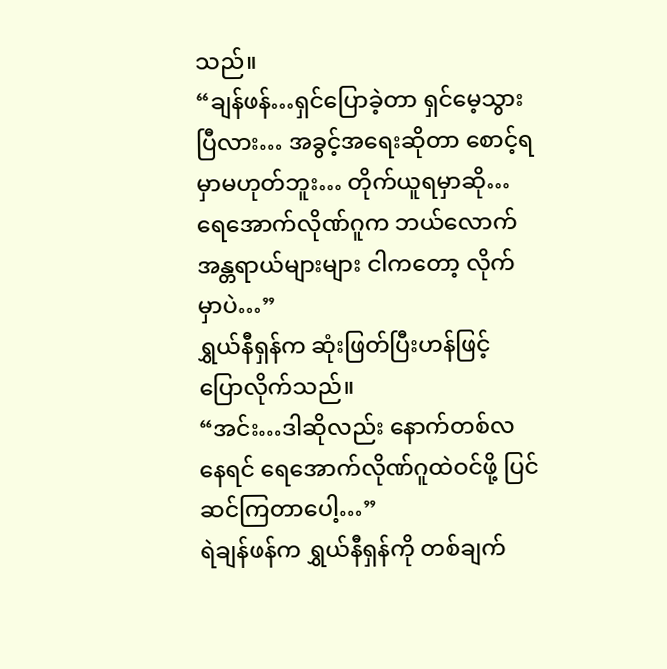သည်။
“ချန်ဖန်…ရှင်ပြောခဲ့တာ ရှင်မေ့သွားပြီလား… အခွင့်အရေးဆိုတာ စောင့်ရမှာမဟုတ်ဘူး… တိုက်ယူရမှာဆို…ရေအောက်လိုဏ်ဂူက ဘယ်လောက် အန္တရာယ်များများ ငါကတော့ လိုက်မှာပဲ…”
ရွှယ်နီရှန်က ဆုံးဖြတ်ပြီးဟန်ဖြင့် ပြောလိုက်သည်။
“အင်း…ဒါဆိုလည်း နောက်တစ်လနေရင် ရေအောက်လိုဏ်ဂူထဲဝင်ဖို့ ပြင်ဆင်ကြတာပေါ့…”
ရဲချန်ဖန်က ရွှယ်နီရှန်ကို တစ်ချက်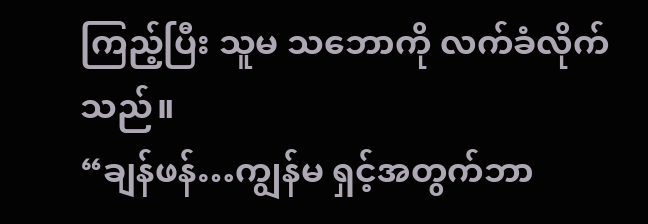ကြည့်ပြီး သူမ သဘောကို လက်ခံလိုက်သည်။
“ချန်ဖန်…ကျွန်မ ရှင့်အတွက်ဘာ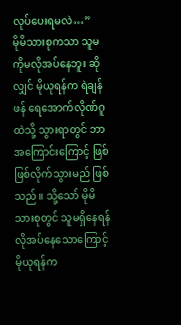လုပ်ပေးရမလဲ…”
မိုမိသားစုကသာ သူမကိုမလိုအပ်နေဘူး ဆိုလျှင် မိုယုရန်က ရဲချန်ဖန် ရေအောက်လိုဏ်ဂူထဲသို့ သွားရာတွင် ဘာအကြောင်းကြောင့် ဖြစ်ဖြစ်လိုက်သွားမည် ဖြစ်သည်။ သို့သော် မိုမိသားစုတွင် သူမရှိနေရန် လိုအပ်နေသောကြောင့် မိုယုရန်က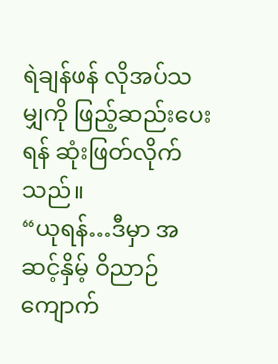ရဲချန်ဖန် လိုအပ်သမျှကို ဖြည့်ဆည်းပေးရန် ဆုံးဖြတ်လိုက်သည်။
“ယုရန်…ဒီမှာ အဆင့်နှိမ့် ဝိညာဉ်ကျောက်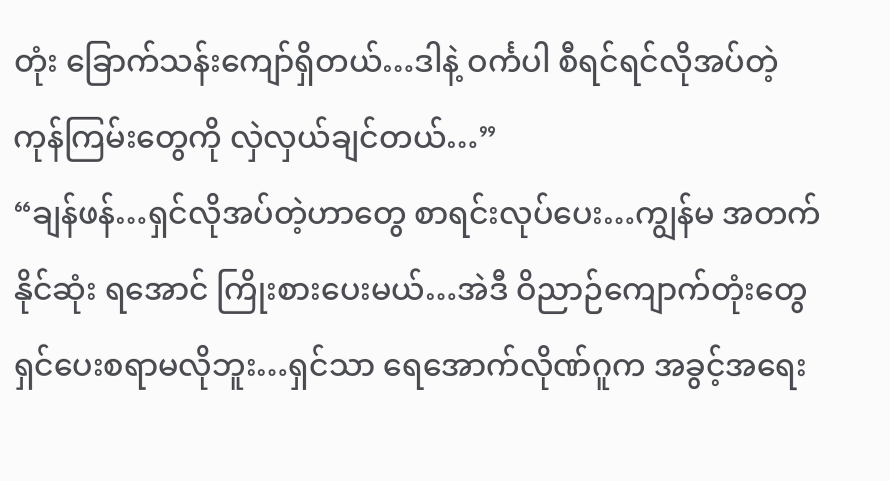တုံး ခြောက်သန်းကျော်ရှိတယ်…ဒါနဲ့ ဝင်္ကပါ စီရင်ရင်လိုအပ်တဲ့ ကုန်ကြမ်းတွေကို လှဲလှယ်ချင်တယ်…”
“ချန်ဖန်…ရှင်လိုအပ်တဲ့ဟာတွေ စာရင်းလုပ်ပေး…ကျွန်မ အတက်နိုင်ဆုံး ရအောင် ကြိုးစားပေးမယ်…အဲဒီ ဝိညာဉ်ကျောက်တုံးတွေ ရှင်ပေးစရာမလိုဘူး…ရှင်သာ ရေအောက်လိုဏ်ဂူက အခွင့်အရေး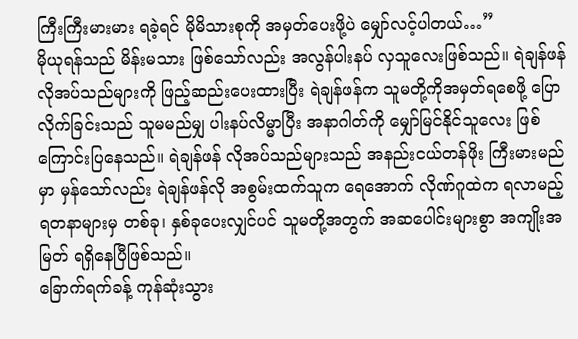ကြီးကြီးမားမား ရခဲ့ရင် မိုမိသားစုကို အမှတ်ပေးဖို့ပဲ မျှော်လင့်ပါတယ်…”
မိုယုရန်သည် မိန်းမသား ဖြစ်သော်လည်း အလွန်ပါးနပ် လှသူလေးဖြစ်သည်။ ရဲချန်ဖန် လိုအပ်သည်များကို ဖြည့်ဆည်းပေးထားပြီး ရဲချန်ဖန်က သူမတို့ကိုအမှတ်ရစေဖို့ ပြောလိုက်ခြင်းသည် သူမမည်မျှ ပါးနပ်လိမ္မာပြီး အနာဂါတ်ကို မျှော်မြင်နိုင်သူလေး ဖြစ်ကြောင်းပြနေသည်။ ရဲချန်ဖန် လိုအပ်သည်များသည် အနည်းငယ်တန်ဖိုး ကြီးမားမည်မှာ မှန်သော်လည်း ရဲချန်ဖန်လို အစွမ်းထက်သူက ရေအောက် လိုဏ်ဂူထဲက ရလာမည့်ရတနာများမှ တစ်ခု၊ နှစ်ခုပေးလျှင်ပင် သူမတို့အတွက် အဆပေါင်းများစွာ အကျိုးအမြတ် ရရှိနေပြီဖြစ်သည်။
ခြောက်ရက်ခန့် ကုန်ဆုံးသွား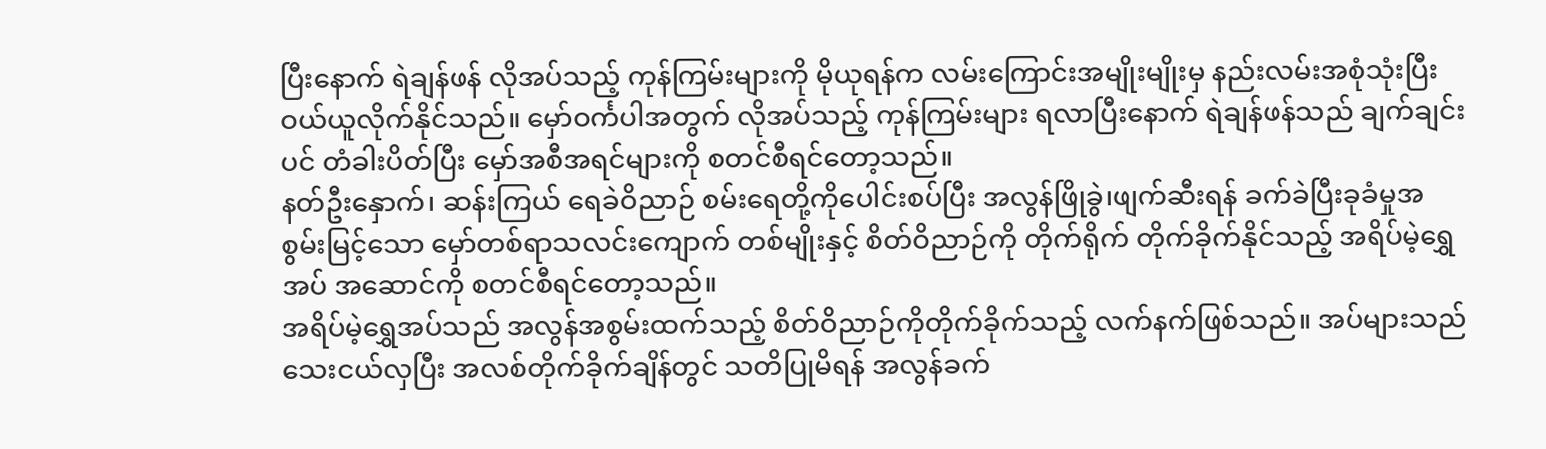ပြီးနောက် ရဲချန်ဖန် လိုအပ်သည့် ကုန်ကြမ်းများကို မိုယုရန်က လမ်းကြောင်းအမျိုးမျိုးမှ နည်းလမ်းအစုံသုံးပြီး ဝယ်ယူလိုက်နိုင်သည်။ မှော်ဝင်္ကပါအတွက် လိုအပ်သည့် ကုန်ကြမ်းများ ရလာပြီးနောက် ရဲချန်ဖန်သည် ချက်ချင်းပင် တံခါးပိတ်ပြီး မှော်အစီအရင်များကို စတင်စီရင်တော့သည်။
နတ်ဦးနှောက်၊ ဆန်းကြယ် ရေခဲဝိညာဉ် စမ်းရေတို့ကိုပေါင်းစပ်ပြီး အလွန်ဖြိုခွဲ၊ဖျက်ဆီးရန် ခက်ခဲပြီးခုခံမှုအစွမ်းမြင့်သော မှော်တစ်ရာသလင်းကျောက် တစ်မျိုးနှင့် စိတ်ဝိညာဉ်ကို တိုက်ရိုက် တိုက်ခိုက်နိုင်သည့် အရိပ်မဲ့ရွှေအပ် အဆောင်ကို စတင်စီရင်တော့သည်။
အရိပ်မဲ့ရွှေအပ်သည် အလွန်အစွမ်းထက်သည့် စိတ်ဝိညာဉ်ကိုတိုက်ခိုက်သည့် လက်နက်ဖြစ်သည်။ အပ်များသည် သေးငယ်လှပြီး အလစ်တိုက်ခိုက်ချိန်တွင် သတိပြုမိရန် အလွန်ခက်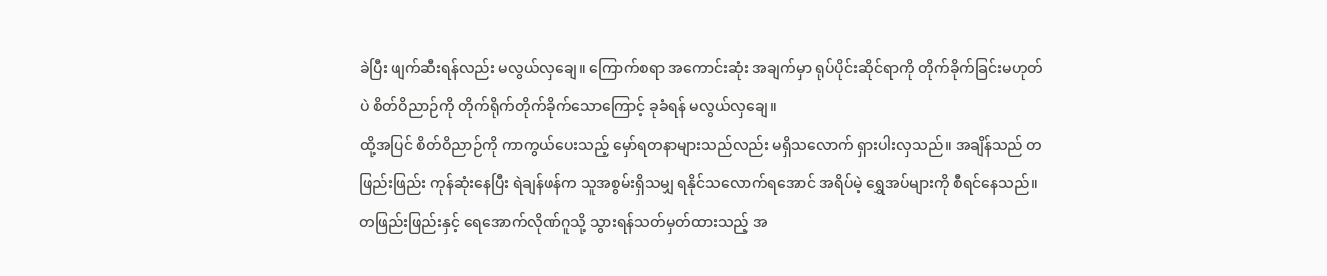ခဲပြီး ဖျက်ဆီးရန်လည်း မလွယ်လှချေ။ ကြောက်စရာ အကောင်းဆုံး အချက်မှာ ရုပ်ပိုင်းဆိုင်ရာကို တိုက်ခိုက်ခြင်းမဟုတ်ပဲ စိတ်ဝိညာဉ်ကို တိုက်ရိုက်တိုက်ခိုက်သောကြောင့် ခုခံရန် မလွယ်လှချေ။
ထို့အပြင် စိတ်ဝိညာဉ်ကို ကာကွယ်ပေးသည့် မှော်ရတနာများသည်လည်း မရှိသလောက် ရှားပါးလှသည်။ အချိန်သည် တဖြည်းဖြည်း ကုန်ဆုံးနေပြီး ရဲချန်ဖန်က သူအစွမ်းရှိသမျှ ရနိုင်သလောက်ရအောင် အရိပ်မဲ့ ရွှေအပ်များကို စီရင်နေသည်။ တဖြည်းဖြည်းနှင့် ရေအောက်လိုဏ်ဂူသို့ သွားရန်သတ်မှတ်ထားသည့် အ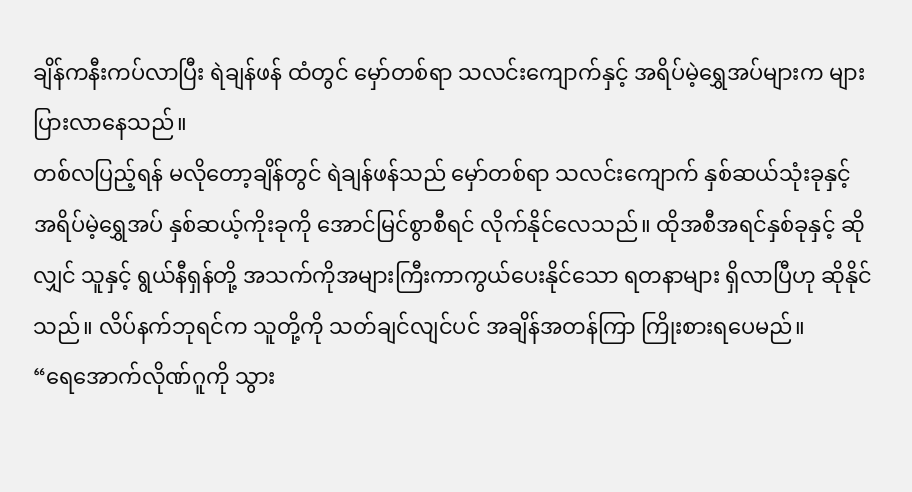ချိန်ကနီးကပ်လာပြီး ရဲချန်ဖန် ထံတွင် မှော်တစ်ရာ သလင်းကျောက်နှင့် အရိပ်မဲ့ရွှေအပ်များက များပြားလာနေသည်။
တစ်လပြည့်ရန် မလိုတော့ချိန်တွင် ရဲချန်ဖန်သည် မှော်တစ်ရာ သလင်းကျောက် နှစ်ဆယ်သုံးခုနှင့် အရိပ်မဲ့ရွှေအပ် နှစ်ဆယ့်ကိုးခုကို အောင်မြင်စွာစီရင် လိုက်နိုင်လေသည်။ ထိုအစီအရင်နှစ်ခုနှင့် ဆိုလျှင် သူနှင့် ရွယ်နီရှန်တို့ အသက်ကိုအများကြီးကာကွယ်ပေးနိုင်သော ရတနာများ ရှိလာပြီဟု ဆိုနိုင်သည်။ လိပ်နက်ဘုရင်က သူတို့ကို သတ်ချင်လျင်ပင် အချိန်အတန်ကြာ ကြိုးစားရပေမည်။
“ရေအောက်လိုဏ်ဂူကို သွား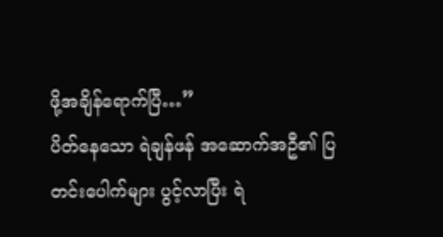ဖို့အချိန်ရောက်ပြီ…”
ပိတ်နေသော ရဲချန်ဖန် အဆောက်အဦ၏ ပြတင်းပေါက်များ ပွင့်လာပြီး ရဲ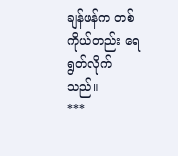ချန်ဖန်က တစ်ကိုယ်တည်း ရေရွတ်လိုက်သည်။
***